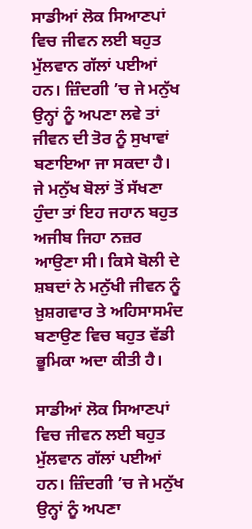ਸਾਡੀਆਂ ਲੋਕ ਸਿਆਣਪਾਂ ਵਿਚ ਜੀਵਨ ਲਈ ਬਹੁਤ ਮੁੱਲਵਾਨ ਗੱਲਾਂ ਪਈਆਂ ਹਨ। ਜ਼ਿੰਦਗੀ ’ਚ ਜੇ ਮਨੁੱਖ ਉਨ੍ਹਾਂ ਨੂੰ ਅਪਣਾ ਲਵੇ ਤਾਂ ਜੀਵਨ ਦੀ ਤੋਰ ਨੂੰ ਸੁਖਾਵਾਂ ਬਣਾਇਆ ਜਾ ਸਕਦਾ ਹੈ। ਜੇ ਮਨੁੱਖ ਬੋਲਾਂ ਤੋਂ ਸੱਖਣਾ ਹੁੰਦਾ ਤਾਂ ਇਹ ਜਹਾਨ ਬਹੁਤ ਅਜੀਬ ਜਿਹਾ ਨਜ਼ਰ ਆਉਣਾ ਸੀ। ਕਿਸੇ ਬੋਲੀ ਦੇ ਸ਼ਬਦਾਂ ਨੇ ਮਨੁੱਖੀ ਜੀਵਨ ਨੂੰ ਖ਼ੁਸ਼ਗਵਾਰ ਤੇ ਅਹਿਸਾਸਮੰਦ ਬਣਾਉਣ ਵਿਚ ਬਹੁਤ ਵੱਡੀ ਭੂਮਿਕਾ ਅਦਾ ਕੀਤੀ ਹੈ।

ਸਾਡੀਆਂ ਲੋਕ ਸਿਆਣਪਾਂ ਵਿਚ ਜੀਵਨ ਲਈ ਬਹੁਤ ਮੁੱਲਵਾਨ ਗੱਲਾਂ ਪਈਆਂ ਹਨ। ਜ਼ਿੰਦਗੀ ’ਚ ਜੇ ਮਨੁੱਖ ਉਨ੍ਹਾਂ ਨੂੰ ਅਪਣਾ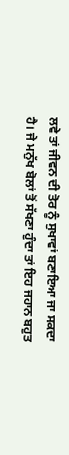ਲਵੇ ਤਾਂ ਜੀਵਨ ਦੀ ਤੋਰ ਨੂੰ ਸੁਖਾਵਾਂ ਬਣਾਇਆ ਜਾ ਸਕਦਾ ਹੈ। ਜੇ ਮਨੁੱਖ ਬੋਲਾਂ ਤੋਂ ਸੱਖਣਾ ਹੁੰਦਾ ਤਾਂ ਇਹ ਜਹਾਨ ਬਹੁਤ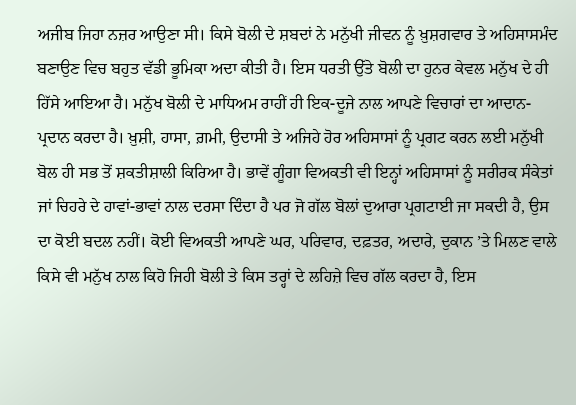ਅਜੀਬ ਜਿਹਾ ਨਜ਼ਰ ਆਉਣਾ ਸੀ। ਕਿਸੇ ਬੋਲੀ ਦੇ ਸ਼ਬਦਾਂ ਨੇ ਮਨੁੱਖੀ ਜੀਵਨ ਨੂੰ ਖ਼ੁਸ਼ਗਵਾਰ ਤੇ ਅਹਿਸਾਸਮੰਦ ਬਣਾਉਣ ਵਿਚ ਬਹੁਤ ਵੱਡੀ ਭੂਮਿਕਾ ਅਦਾ ਕੀਤੀ ਹੈ। ਇਸ ਧਰਤੀ ਉੱਤੇ ਬੋਲੀ ਦਾ ਹੁਨਰ ਕੇਵਲ ਮਨੁੱਖ ਦੇ ਹੀ ਹਿੱਸੇ ਆਇਆ ਹੈ। ਮਨੁੱਖ ਬੋਲੀ ਦੇ ਮਾਧਿਅਮ ਰਾਹੀਂ ਹੀ ਇਕ-ਦੂਜੇ ਨਾਲ ਆਪਣੇ ਵਿਚਾਰਾਂ ਦਾ ਆਦਾਨ-ਪ੍ਰਦਾਨ ਕਰਦਾ ਹੈ। ਖ਼ੁਸ਼ੀ, ਹਾਸਾ, ਗ਼ਮੀ, ਉਦਾਸੀ ਤੇ ਅਜਿਹੇ ਹੋਰ ਅਹਿਸਾਸਾਂ ਨੂੰ ਪ੍ਰਗਟ ਕਰਨ ਲਈ ਮਨੁੱਖੀ ਬੋਲ ਹੀ ਸਭ ਤੋਂ ਸ਼ਕਤੀਸ਼ਾਲੀ ਕਿਰਿਆ ਹੈ। ਭਾਵੇਂ ਗੂੰਗਾ ਵਿਅਕਤੀ ਵੀ ਇਨ੍ਹਾਂ ਅਹਿਸਾਸਾਂ ਨੂੰ ਸਰੀਰਕ ਸੰਕੇਤਾਂ ਜਾਂ ਚਿਹਰੇ ਦੇ ਹਾਵਾਂ-ਭਾਵਾਂ ਨਾਲ ਦਰਸਾ ਦਿੰਦਾ ਹੈ ਪਰ ਜੋ ਗੱਲ ਬੋਲਾਂ ਦੁਆਰਾ ਪ੍ਰਗਟਾਈ ਜਾ ਸਕਦੀ ਹੈ, ਉਸ ਦਾ ਕੋਈ ਬਦਲ ਨਹੀਂ। ਕੋਈ ਵਿਅਕਤੀ ਆਪਣੇ ਘਰ, ਪਰਿਵਾਰ, ਦਫ਼ਤਰ, ਅਦਾਰੇ, ਦੁਕਾਨ ’ਤੇ ਮਿਲਣ ਵਾਲੇ ਕਿਸੇ ਵੀ ਮਨੁੱਖ ਨਾਲ ਕਿਹੋ ਜਿਹੀ ਬੋਲੀ ਤੇ ਕਿਸ ਤਰ੍ਹਾਂ ਦੇ ਲਹਿਜ਼ੇ ਵਿਚ ਗੱਲ ਕਰਦਾ ਹੈ, ਇਸ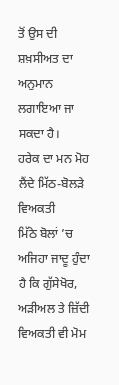ਤੋਂ ਉਸ ਦੀ ਸ਼ਖ਼ਸੀਅਤ ਦਾ ਅਨੁਮਾਨ ਲਗਾਇਆ ਜਾ ਸਕਦਾ ਹੈ।
ਹਰੇਕ ਦਾ ਮਨ ਮੋਹ ਲੈਂਦੇ ਮਿੱਠ-ਬੋਲੜੇ ਵਿਅਕਤੀ
ਮਿੱਠੇ ਬੋਲਾਂ ’ਚ ਅਜਿਹਾ ਜਾਦੂ ਹੁੰਦਾ ਹੈ ਕਿ ਗੁੱਸੇਖੋਰ, ਅੜੀਅਲ ਤੇ ਜ਼ਿੱਦੀ ਵਿਅਕਤੀ ਵੀ ਮੋਮ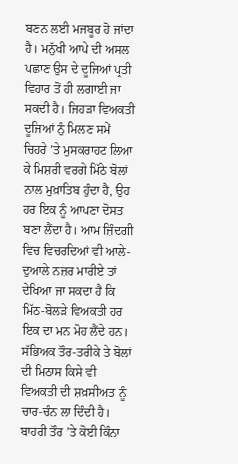ਬਣਨ ਲਈ ਮਜਬੂਰ ਹੋ ਜਾਂਦਾ ਹੈ। ਮਨੁੱਖੀ ਆਪੇ ਦੀ ਅਸਲ ਪਛਾਣ ਉਸ ਦੇ ਦੂਜਿਆਂ ਪ੍ਰਤੀ ਵਿਹਾਰ ਤੋਂ ਹੀ ਲਗਾਈ ਜਾ ਸਕਦੀ ਹੈ। ਜਿਹੜਾ ਵਿਅਕਤੀ ਦੂਜਿਆਂ ਨੁੰ ਮਿਲਣ ਸਮੇਂ ਚਿਹਰੇ ’ਤੇ ਮੁਸਕਰਾਹਟ ਲਿਆ ਕੇ ਮਿਸ਼ਰੀ ਵਰਗੇ ਮਿੱਠੇ ਬੋਲਾਂ ਨਾਲ ਮੁਖ਼ਾਤਿਬ ਹੁੰਦਾ ਹੈ, ਉਹ ਹਰ ਇਕ ਨੂੰ ਆਪਣਾ ਦੋਸਤ ਬਣਾ ਲੈਂਦਾ ਹੈ। ਆਮ ਜ਼ਿੰਦਗੀ ਵਿਚ ਵਿਚਰਦਿਆਂ ਵੀ ਆਲੇ-ਦੁਆਲੇ ਨਜ਼ਰ ਮਾਰੀਏ ਤਾਂ ਦੇਖਿਆ ਜਾ ਸਕਦਾ ਹੈ ਕਿ ਮਿੱਠ-ਬੋਲੜੇ ਵਿਅਕਤੀ ਹਰ ਇਕ ਦਾ ਮਨ ਮੋਹ ਲੈਂਦੇ ਹਨ। ਸੱਭਿਅਕ ਤੌਰ-ਤਰੀਕੇ ਤੇ ਬੋਲਾਂ ਦੀ ਮਿਠਾਸ ਕਿਸੇ ਵੀ ਵਿਅਕਤੀ ਦੀ ਸ਼ਖ਼ਸੀਅਤ ਨੂੰ ਚਾਰ-ਚੰਨ ਲਾ ਦਿੰਦੀ ਹੈ। ਬਾਹਰੀ ਤੌਰ ’ਤੇ ਕੋਈ ਕਿੰਨਾ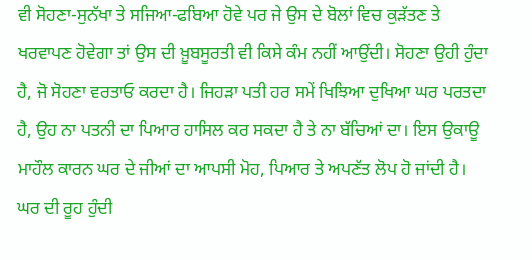ਵੀ ਸੋਹਣਾ-ਸੁਨੱਖਾ ਤੇ ਸਜਿਆ-ਫਬਿਆ ਹੋਵੇ ਪਰ ਜੇ ਉਸ ਦੇ ਬੋਲਾਂ ਵਿਚ ਕੁੜੱਤਣ ਤੇ ਖਰਵਾਪਣ ਹੋਵੇਗਾ ਤਾਂ ਉਸ ਦੀ ਖ਼ੂਬਸੂਰਤੀ ਵੀ ਕਿਸੇ ਕੰਮ ਨਹੀਂ ਆਉਂਦੀ। ਸੋਹਣਾ ਉਹੀ ਹੁੰਦਾ ਹੈ, ਜੋ ਸੋਹਣਾ ਵਰਤਾਓ ਕਰਦਾ ਹੈ। ਜਿਹੜਾ ਪਤੀ ਹਰ ਸਮੇਂ ਖਿਝਿਆ ਦੁਖਿਆ ਘਰ ਪਰਤਦਾ ਹੈ, ਉਹ ਨਾ ਪਤਨੀ ਦਾ ਪਿਆਰ ਹਾਸਿਲ ਕਰ ਸਕਦਾ ਹੈ ਤੇ ਨਾ ਬੱਚਿਆਂ ਦਾ। ਇਸ ਉਕਾਊ ਮਾਹੌਲ ਕਾਰਨ ਘਰ ਦੇ ਜੀਆਂ ਦਾ ਆਪਸੀ ਮੋਹ, ਪਿਆਰ ਤੇ ਅਪਣੱਤ ਲੋਪ ਹੋ ਜਾਂਦੀ ਹੈ।
ਘਰ ਦੀ ਰੂਹ ਹੁੰਦੀ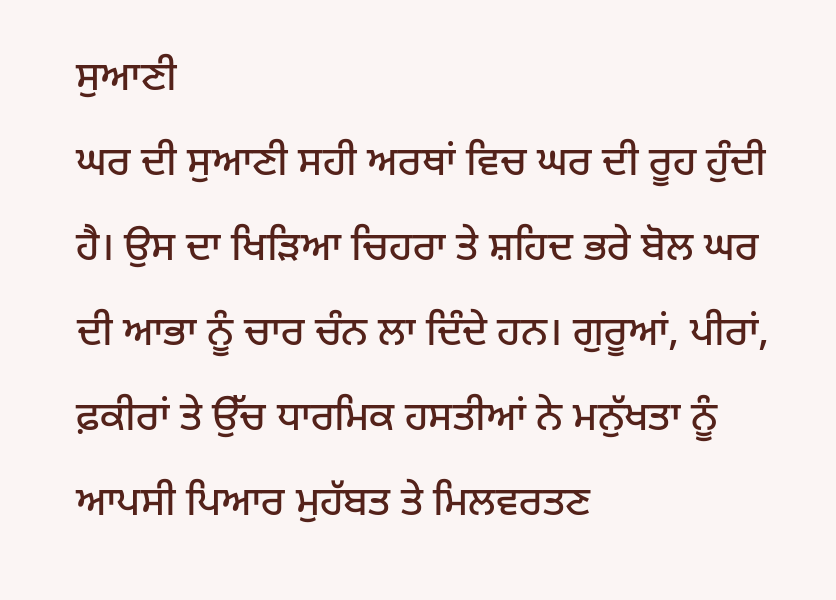ਸੁਆਣੀ
ਘਰ ਦੀ ਸੁਆਣੀ ਸਹੀ ਅਰਥਾਂ ਵਿਚ ਘਰ ਦੀ ਰੂਹ ਹੁੰਦੀ ਹੈ। ਉਸ ਦਾ ਖਿੜਿਆ ਚਿਹਰਾ ਤੇ ਸ਼ਹਿਦ ਭਰੇ ਬੋਲ ਘਰ ਦੀ ਆਭਾ ਨੂੰ ਚਾਰ ਚੰਨ ਲਾ ਦਿੰਦੇ ਹਨ। ਗੁਰੂਆਂ, ਪੀਰਾਂ, ਫ਼ਕੀਰਾਂ ਤੇ ਉੱਚ ਧਾਰਮਿਕ ਹਸਤੀਆਂ ਨੇ ਮਨੁੱਖਤਾ ਨੂੰ ਆਪਸੀ ਪਿਆਰ ਮੁਹੱਬਤ ਤੇ ਮਿਲਵਰਤਣ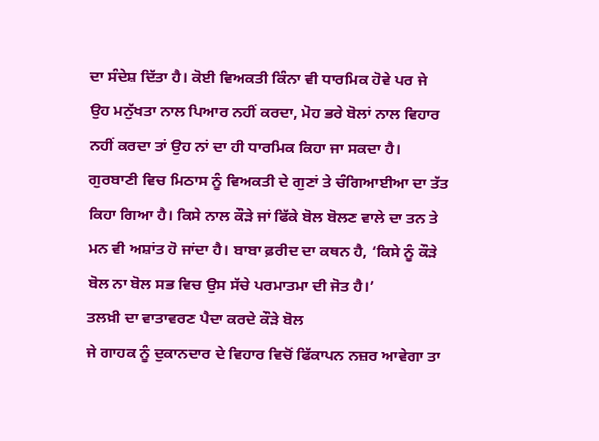ਦਾ ਸੰਦੇਸ਼ ਦਿੱਤਾ ਹੈ। ਕੋਈ ਵਿਅਕਤੀ ਕਿੰਨਾ ਵੀ ਧਾਰਮਿਕ ਹੋਵੇ ਪਰ ਜੇ ਉਹ ਮਨੁੱਖਤਾ ਨਾਲ ਪਿਆਰ ਨਹੀਂ ਕਰਦਾ, ਮੋਹ ਭਰੇ ਬੋਲਾਂ ਨਾਲ ਵਿਹਾਰ ਨਹੀਂ ਕਰਦਾ ਤਾਂ ਉਹ ਨਾਂ ਦਾ ਹੀ ਧਾਰਮਿਕ ਕਿਹਾ ਜਾ ਸਕਦਾ ਹੈ। ਗੁਰਬਾਣੀ ਵਿਚ ਮਿਠਾਸ ਨੂੰ ਵਿਅਕਤੀ ਦੇ ਗੁਣਾਂ ਤੇ ਚੰਗਿਆਈਆ ਦਾ ਤੱਤ ਕਿਹਾ ਗਿਆ ਹੈ। ਕਿਸੇ ਨਾਲ ਕੌੜੇ ਜਾਂ ਫਿੱਕੇ ਬੋਲ ਬੋਲਣ ਵਾਲੇ ਦਾ ਤਨ ਤੇ ਮਨ ਵੀ ਅਸ਼ਾਂਤ ਹੋ ਜਾਂਦਾ ਹੈ। ਬਾਬਾ ਫ਼ਰੀਦ ਦਾ ਕਥਨ ਹੈ, ‘ਕਿਸੇ ਨੂੰ ਕੌੜੇ ਬੋਲ ਨਾ ਬੋਲ ਸਭ ਵਿਚ ਉਸ ਸੱਚੇ ਪਰਮਾਤਮਾ ਦੀ ਜੋਤ ਹੈ।’
ਤਲਖ਼ੀ ਦਾ ਵਾਤਾਵਰਣ ਪੈਦਾ ਕਰਦੇ ਕੌੜੇ ਬੋਲ
ਜੇ ਗਾਹਕ ਨੂੰ ਦੁਕਾਨਦਾਰ ਦੇ ਵਿਹਾਰ ਵਿਚੋਂ ਫਿੱਕਾਪਨ ਨਜ਼ਰ ਆਵੇਗਾ ਤਾ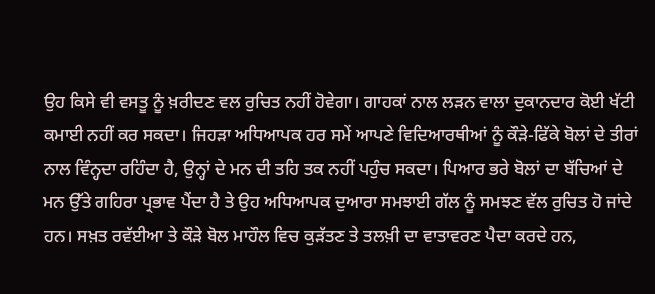ਉਹ ਕਿਸੇ ਵੀ ਵਸਤੂ ਨੂੰ ਖ਼ਰੀਦਣ ਵਲ ਰੁਚਿਤ ਨਹੀਂ ਹੋਵੇਗਾ। ਗਾਹਕਾਂ ਨਾਲ ਲੜਨ ਵਾਲਾ ਦੁਕਾਨਦਾਰ ਕੋਈ ਖੱਟੀ ਕਮਾਈ ਨਹੀਂ ਕਰ ਸਕਦਾ। ਜਿਹੜਾ ਅਧਿਆਪਕ ਹਰ ਸਮੇਂ ਆਪਣੇ ਵਿਦਿਆਰਥੀਆਂ ਨੂੰ ਕੌੜੇ-ਫਿੱਕੇ ਬੋਲਾਂ ਦੇ ਤੀਰਾਂ ਨਾਲ ਵਿੰਨ੍ਹਦਾ ਰਹਿੰਦਾ ਹੈ, ਉਨ੍ਹਾਂ ਦੇ ਮਨ ਦੀ ਤਹਿ ਤਕ ਨਹੀਂ ਪਹੁੰਚ ਸਕਦਾ। ਪਿਆਰ ਭਰੇ ਬੋਲਾਂ ਦਾ ਬੱਚਿਆਂ ਦੇ ਮਨ ਉੱਤੇ ਗਹਿਰਾ ਪ੍ਰਭਾਵ ਪੈਂਦਾ ਹੈ ਤੇ ਉਹ ਅਧਿਆਪਕ ਦੁਆਰਾ ਸਮਝਾਈ ਗੱਲ ਨੂੰ ਸਮਝਣ ਵੱਲ ਰੁਚਿਤ ਹੋ ਜਾਂਦੇ ਹਨ। ਸਖ਼ਤ ਰਵੱਈਆ ਤੇ ਕੌੜੇ ਬੋਲ ਮਾਹੌਲ ਵਿਚ ਕੁੜੱਤਣ ਤੇ ਤਲਖ਼ੀ ਦਾ ਵਾਤਾਵਰਣ ਪੈਦਾ ਕਰਦੇ ਹਨ,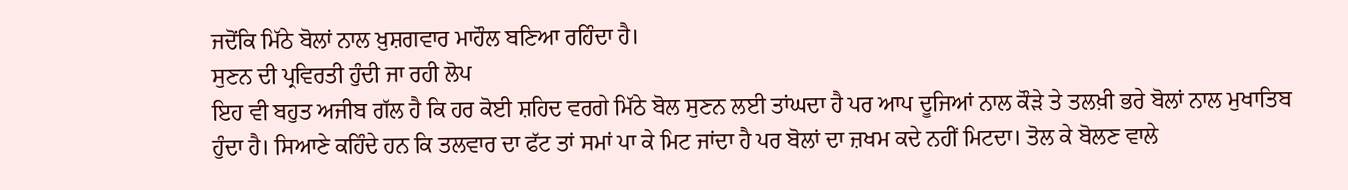ਜਦੋਂਕਿ ਮਿੱਠੇ ਬੋਲਾਂ ਨਾਲ ਖ਼ੁਸ਼ਗਵਾਰ ਮਾਹੌਲ ਬਣਿਆ ਰਹਿੰਦਾ ਹੈ।
ਸੁਣਨ ਦੀ ਪ੍ਰਵਿਰਤੀ ਹੁੰਦੀ ਜਾ ਰਹੀ ਲੋਪ
ਇਹ ਵੀ ਬਹੁਤ ਅਜੀਬ ਗੱਲ ਹੈ ਕਿ ਹਰ ਕੋਈ ਸ਼ਹਿਦ ਵਰਗੇ ਮਿੱਠੇ ਬੋਲ ਸੁਣਨ ਲਈ ਤਾਂਘਦਾ ਹੈ ਪਰ ਆਪ ਦੂਜਿਆਂ ਨਾਲ ਕੌੜੇ ਤੇ ਤਲਖ਼ੀ ਭਰੇ ਬੋਲਾਂ ਨਾਲ ਮੁਖਾਤਿਬ ਹੁੰਦਾ ਹੈ। ਸਿਆਣੇ ਕਹਿੰਦੇ ਹਨ ਕਿ ਤਲਵਾਰ ਦਾ ਫੱਟ ਤਾਂ ਸਮਾਂ ਪਾ ਕੇ ਮਿਟ ਜਾਂਦਾ ਹੈ ਪਰ ਬੋਲਾਂ ਦਾ ਜ਼ਖਮ ਕਦੇ ਨਹੀਂ ਮਿਟਦਾ। ਤੋਲ ਕੇ ਬੋਲਣ ਵਾਲੇ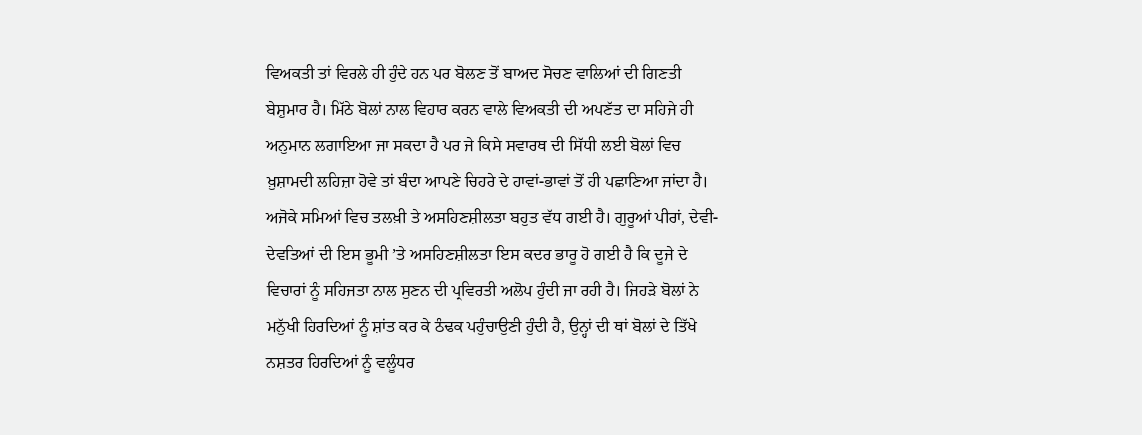ਵਿਅਕਤੀ ਤਾਂ ਵਿਰਲੇ ਹੀ ਹੁੰਦੇ ਹਨ ਪਰ ਬੋਲਣ ਤੋਂ ਬਾਅਦ ਸੋਚਣ ਵਾਲਿਆਂ ਦੀ ਗਿਣਤੀ ਬੇਸ਼ੁਮਾਰ ਹੈ। ਮਿੱਠੇ ਬੋਲਾਂ ਨਾਲ ਵਿਹਾਰ ਕਰਨ ਵਾਲੇ ਵਿਅਕਤੀ ਦੀ ਅਪਣੱਤ ਦਾ ਸਹਿਜੇ ਹੀ ਅਨੁਮਾਨ ਲਗਾਇਆ ਜਾ ਸਕਦਾ ਹੈ ਪਰ ਜੇ ਕਿਸੇ ਸਵਾਰਥ ਦੀ ਸਿੱਧੀ ਲਈ ਬੋਲਾਂ ਵਿਚ ਖ਼ੁਸ਼ਾਮਦੀ ਲਹਿਜ਼ਾ ਹੋਵੇ ਤਾਂ ਬੰਦਾ ਆਪਣੇ ਚਿਹਰੇ ਦੇ ਹਾਵਾਂ-ਭਾਵਾਂ ਤੋਂ ਹੀ ਪਛਾਣਿਆ ਜਾਂਦਾ ਹੈ। ਅਜੋਕੇ ਸਮਿਆਂ ਵਿਚ ਤਲਖ਼ੀ ਤੇ ਅਸਹਿਣਸ਼ੀਲਤਾ ਬਹੁਤ ਵੱਧ ਗਈ ਹੈ। ਗੁਰੂਆਂ ਪੀਰਾਂ, ਦੇਵੀ-ਦੇਵਤਿਆਂ ਦੀ ਇਸ ਭੂਮੀ ’ਤੇ ਅਸਹਿਣਸ਼ੀਲਤਾ ਇਸ ਕਦਰ ਭਾਰੂ ਹੋ ਗਈ ਹੈ ਕਿ ਦੂਜੇ ਦੇ ਵਿਚਾਰਾਂ ਨੂੰ ਸਹਿਜਤਾ ਨਾਲ ਸੁਣਨ ਦੀ ਪ੍ਰਵਿਰਤੀ ਅਲੋਪ ਹੁੰਦੀ ਜਾ ਰਹੀ ਹੈ। ਜਿਹੜੇ ਬੋਲਾਂ ਨੇ ਮਨੁੱਖੀ ਹਿਰਦਿਆਂ ਨੂੰ ਸ਼ਾਂਤ ਕਰ ਕੇ ਠੰਢਕ ਪਹੁੰਚਾਉਣੀ ਹੁੰਦੀ ਹੈ, ਉਨ੍ਹਾਂ ਦੀ ਥਾਂ ਬੋਲਾਂ ਦੇ ਤਿੱਖੇ ਨਸ਼ਤਰ ਹਿਰਦਿਆਂ ਨੂੰ ਵਲੂੰਧਰ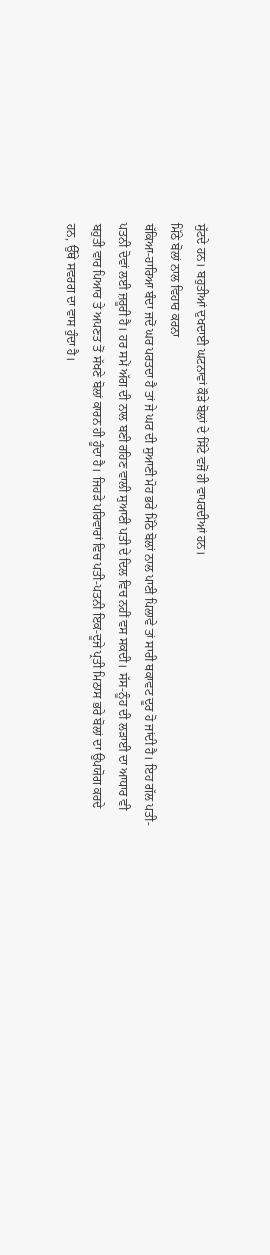ਸੁੱਟਦੇ ਹਨ। ਬਹੁਤੀਆਂ ਦੁਖਦਾਈ ਘਟਨਾਵਾਂ ਕੌੜੇ ਬੋਲਾਂ ਦੇ ਸਿੱਟੇ ਵਜੋਂ ਹੀ ਵਾਪਰਦੀਆਂ ਹਨ।
ਮਿੱਠੇ ਬੋਲਾਂ ਨਾਲ ਵਿਹਾਰ ਕਰਨਾ
ਥੱਕਿਆ-ਹਾਰਿਆ ਬੰਦਾ ਜਦੋਂ ਘਰ ਪਰਤਦਾ ਹੈ ਤਾਂ ਜੇ ਘਰ ਦੀ ਸੁਆਣੀ ਮੋਹ ਭਰੇ ਮਿੱਠੇ ਬੋਲਾਂ ਨਾਲ ਪਾਣੀ ਪਿਲਾਵੇ ਤਾਂ ਸਾਰੀ ਥਕਾਵਟ ਦੂਰ ਹੋ ਜਾਂਦੀ ਹੈ। ਇਹ ਗੱਲ ਪਤੀ-ਪਤਨੀ ਦੋਵਾਂ ਲਈ ਜ਼ਰੂਰੀ ਹੈ। ਹਰ ਸਮੇਂ ਅੱਗ ਦੀ ਨਾਲ ਬਣੀ ਰਹਿਣ ਵਾਲੀ ਸੁਆਣੀ ਪਤੀ ਦੇ ਦਿਲ ਵਿਚ ਨਹੀਂ ਵਸ ਸਕਦੀ। ਸੱਸ-ਨੂੰਹ ਦੀ ਲੜਾਈ ਦਾ ਆਧਾਰ ਵੀ ਬਹੁਤੀ ਵਾਰ ਪਿਆਰ ਤੇ ਅਪਣਤ ਤੋਂ ਸੱਖਣੇ ਬੋਲਾਂ ਕਾਰਨ ਹੀ ਹੂੰਦਾ ਹੈ। ਜਿਹੜੇ ਪਰਿਵਾਰਾਂ ਵਿਚ ਪਤੀ-ਪਤਨੀ ਇਕ-ਦੂਜੇ ਪ੍ਰਤੀ ਮਿਠਾਸ ਭਰੇ ਬੋਲਾਂ ਦਾ ਉਪਯੋਗ ਕਰਦੇ ਹਨ, ਉੱਥੇ ਸਵਰਗ ਦਾ ਵਾਸ ਹੁੰਦਾ ਹੈ।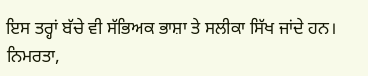ਇਸ ਤਰ੍ਹਾਂ ਬੱਚੇ ਵੀ ਸੱਭਿਅਕ ਭਾਸ਼ਾ ਤੇ ਸਲੀਕਾ ਸਿੱਖ ਜਾਂਦੇ ਹਨ। ਨਿਮਰਤਾ,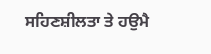ਸਹਿਣਸ਼ੀਲਤਾ ਤੇ ਹਉਮੈ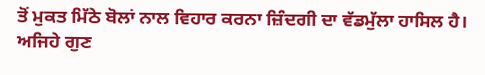ਤੋਂ ਮੁਕਤ ਮਿੱਠੇ ਬੋਲਾਂ ਨਾਲ ਵਿਹਾਰ ਕਰਨਾ ਜ਼ਿੰਦਗੀ ਦਾ ਵੱਡਮੁੱਲਾ ਹਾਸਿਲ ਹੈ। ਅਜਿਹੇ ਗੁਣ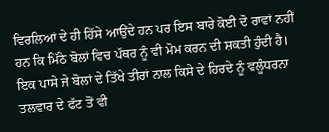ਵਿਰਲਿਆਂ ਦੇ ਹੀ ਹਿੱਸੇ ਆਉਂਦੇ ਹਨ ਪਰ ਇਸ ਬਾਰੇ ਕੋਈ ਦੋ ਰਾਵਾਂ ਨਹੀਂ ਹਨ ਕਿ ਮਿੱਠੇ ਬੋਲਾਂ ਵਿਚ ਪੱਥਰ ਨੂੰ ਵੀ ਮੋਮ ਕਰਨ ਦੀ ਸ਼ਕਤੀ ਹੁੰਦੀ ਹੈ। ਇਕ ਪਾਸੇ ਜੇ ਬੋਲਾਂ ਦੇ ਤਿੱਖੇ ਤੀਰਾਂ ਨਾਲ ਕਿਸੇ ਦੇ ਹਿਰਦੇ ਨੂੰ ਵਲੂੰਧਰਨਾ ਤਲਵਾਰ ਦੇ ਫੱਟ ਤੋਂ ਵੀ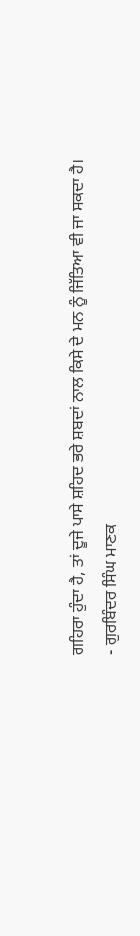ਗਹਿਰਾ ਹੁੰਦਾ ਹੈ, ਤਾਂ ਦੂਜੇ ਪਾਸੇ ਸ਼ਹਿਦ ਭਰੇ ਸ਼ਬਦਾਂ ਨਾਲ ਕਿਸੇ ਦੇ ਮਨ ਨੂੰ ਜਿੱਤਿਆ ਵੀ ਜਾ ਸਕਦਾ ਹੈ।
- ਗੁਰਬਿੰਦਰ ਸਿੰਘ ਮਾਣਕ